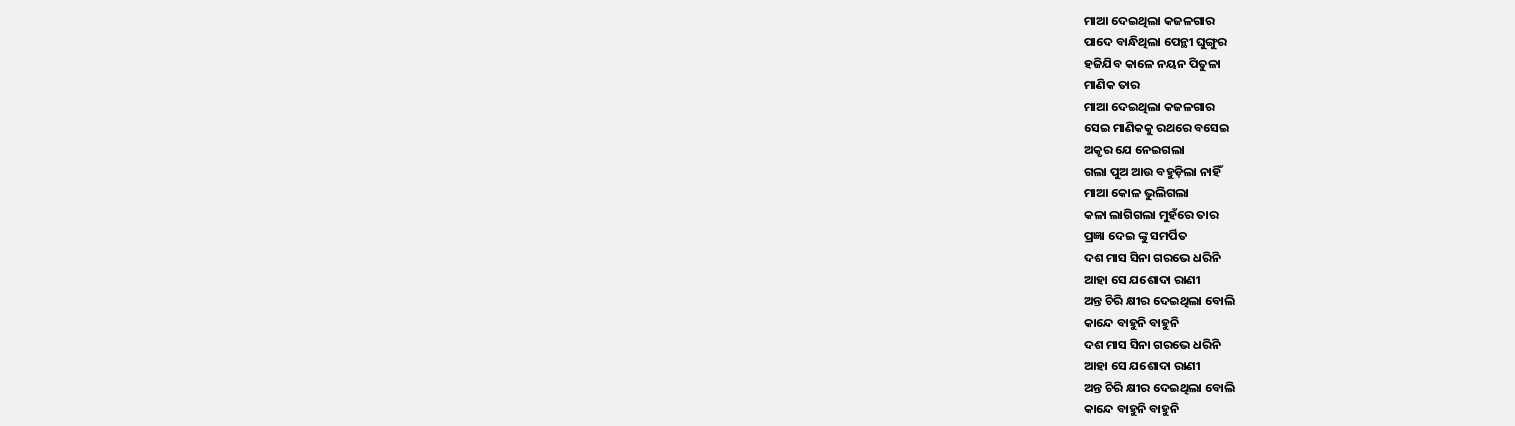ମାଆ ଦେଇଥିଲା କଜଳଗାର
ପାଦେ ବାନ୍ଧିଥିଲା ପେନ୍ଥୀ ଘୁଙ୍ଗୁର
ହଜିଯିବ କାଳେ ନୟନ ପିତୁଳା
ମାଣିକ ତାର
ମାଆ ଦେଇଥିଲା କଜଳଗାର
ସେଇ ମାଣିକକୁ ରଥରେ ବସେଇ
ଅକୃର ଯେ ନେଇଗଲା
ଗଲା ପୁଅ ଆଉ ବହୁଡ଼ିଲା ନାହିଁ
ମାଆ କୋଳ ଭୁଲିଗଲା
କଳା ଲାଗିଗଲା ମୁହଁରେ ତାର
ପ୍ରଜ୍ଞା ଦେଇ ଙ୍କୁ ସମର୍ପିତ
ଦଶ ମାସ ସିନା ଗରଭେ ଧରିନି
ଆହା ସେ ଯଶୋଦା ରାଣୀ
ଅନ୍ତ ଚିରି କ୍ଷୀର ଦେଇଥିଲା ବୋଲି
କାନ୍ଦେ ବାହୁନି ବାହୁନି
ଦଶ ମାସ ସିନା ଗରଭେ ଧରିନି
ଆହା ସେ ଯଶୋଦା ରାଣୀ
ଅନ୍ତ ଚିରି କ୍ଷୀର ଦେଇଥିଲା ବୋଲି
କାନ୍ଦେ ବାହୁନି ବାହୁନି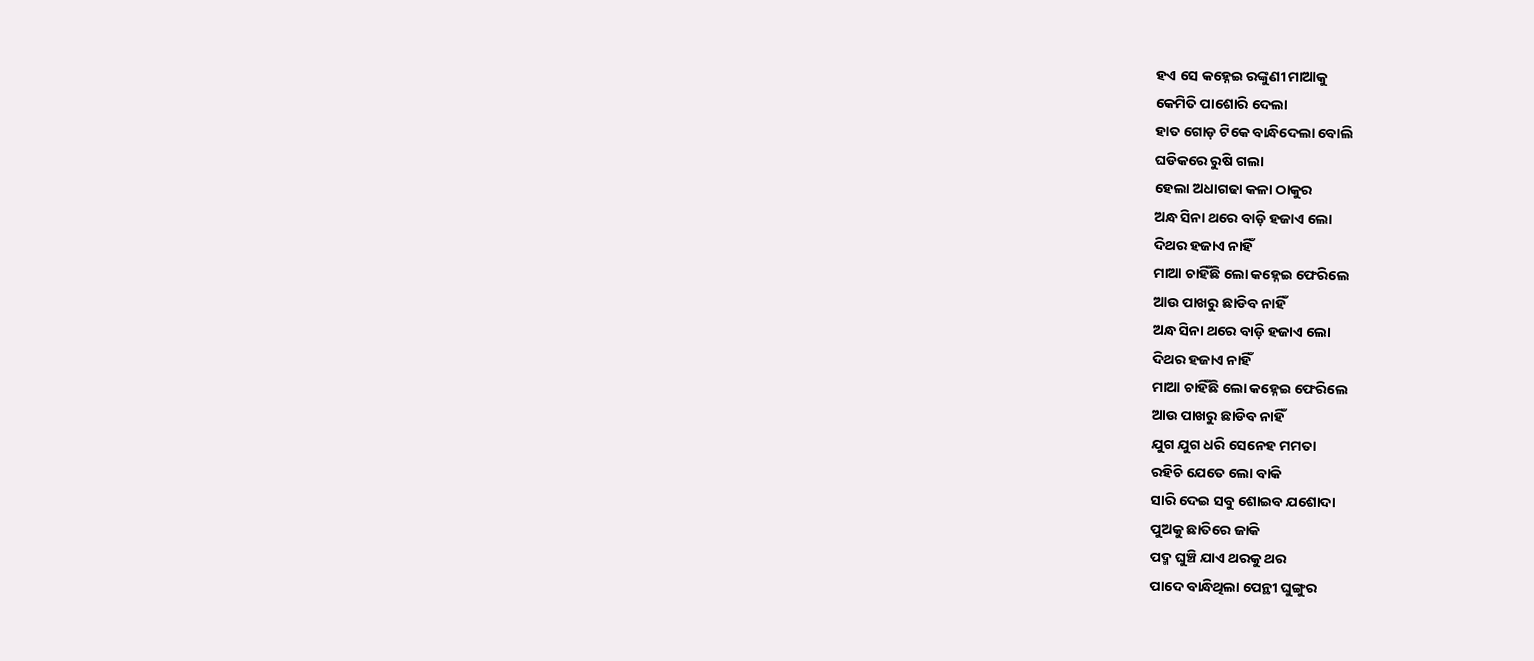ହଏ ସେ କହ୍ନେଇ ରଙ୍କୁଣୀ ମାଆକୁ
କେମିତି ପାଶୋରି ଦେଲା
ହାତ ଗୋଡ଼ ଟିକେ ବାନ୍ଧିଦେଲା ବୋଲି
ଘଡିକରେ ରୁଷି ଗଲା
ହେଲା ଅଧାଗଢା କଳା ଠାକୁର
ଅନ୍ଧ ସିନା ଥରେ ବାଡ଼ି ହଜାଏ ଲୋ
ଦିଥର ହଜାଏ ନାହିଁ
ମାଆ ଚାହିଁଛି ଲୋ କହ୍ନେଇ ଫେରିଲେ
ଆଉ ପାଖରୁ ଛାଡିବ ନାହିଁ
ଅନ୍ଧ ସିନା ଥରେ ବାଡ଼ି ହଜାଏ ଲୋ
ଦିଥର ହଜାଏ ନାହିଁ
ମାଆ ଚାହିଁଛି ଲୋ କହ୍ନେଇ ଫେରିଲେ
ଆଉ ପାଖରୁ ଛାଡିବ ନାହିଁ
ଯୁଗ ଯୁଗ ଧରି ସେନେହ ମମତା
ରହିଚି ଯେତେ ଲୋ ବାକି
ସାରି ଦେଇ ସବୁ ଶୋଇବ ଯଶୋଦା
ପୁଅକୁ ଛାତିରେ ଜାକି
ପଦ୍ମ ଘୁଞ୍ଚି ଯାଏ ଥରକୁ ଥର
ପାଦେ ବାନ୍ଧିଥିଲା ପେନ୍ଥୀ ଘୁଙ୍ଗୁର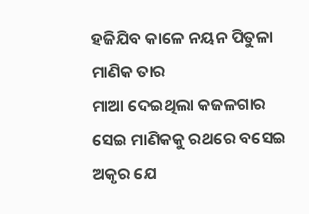ହଜିଯିବ କାଳେ ନୟନ ପିତୁଳା
ମାଣିକ ତାର
ମାଆ ଦେଇଥିଲା କଜଳଗାର
ସେଇ ମାଣିକକୁ ରଥରେ ବସେଇ
ଅକୃର ଯେ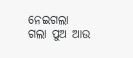ନେଇଗଲା
ଗଲା ପୁଅ ଆଉ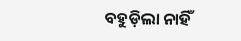ବହୁଡ଼ିଲା ନାହିଁ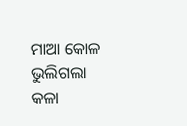ମାଆ କୋଳ ଭୁଲିଗଲା
କଳା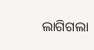ଲାଗିଗଲା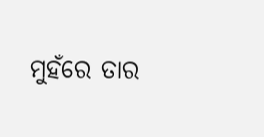ମୁହଁରେ ତାର